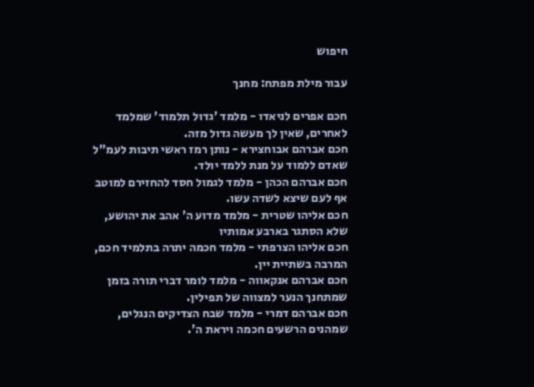חיפוש

עבור מילת מפתח: מחנך

חכם אפרים לניאדו - מלמד 'גדול תלמוד' שמלמד לאחרים, שאין לך מעשה גדול מזה.
חכם אברהם אבוחצירא - נותן רמז ראשי תיבות לעמ"ל שאדם ללמוד על מנת ללמד יולד.
חכם אברהם הכהן - מלמד לגמול חסד להחזירם למוטב אף לעם שיצא לשדה עשו.
חכם אליהו שטרית - מלמד מדוע ה' אהב את יהושע, שלא הסתגר בארבע אמותיו
חכם אליהו הצרפתי - מלמד חכמה יתרה בתלמיד חכם, המרבה בשתיית יין.
חכם אברהם אנקאווה - מלמד לומר דברי תורה בזמן שמתחנך הנער למצווה של תפילין.
חכם אברהם דמרי - מלמד שבח הצדיקים הנגלים, שמהנים הרשעים חכמה ויראת ה'.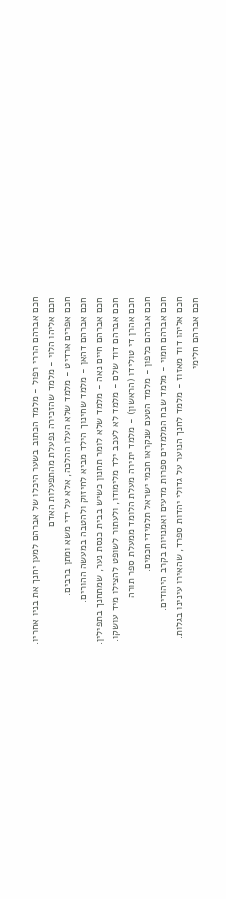חכם אברהם הררי רפול - מלמד הכתוב בשער היכלו של אברהם למען יחנך את בניו אחריו.
חכם אליהו הלוי - מלמד שהזכירה נפעלת מהתפעלות האדם
חכם אפרים ארדיט - מלמד שלא העלו ההלכה, אלא על ידי משא ומתן ברבים.
חכם אברהם דהאן - מלמד שחינוך הילד מביא לחיזוק ולהטבה במעשה ההורים.
חכם אברהם חיים נאה - מלמד שלא לומר תחנון כשיש בבית כנסת נער, שמתחנך בתפילין.
חכם אברהם דוד שלם - מלמד לא לעכב ילד מלימודו, ולעתור לשופט להצילו מיד עושקו.
חכם אהרן די טולידו (הראשון) - מלמד יתירה מעלת הלומד ממעלת ספר תורה
חכם אברהם כלפון - מלמד הטעם שנקראו חכמי ישראל תלמידי חכמים.
חכם אברהם חמוי - מלמד שבח המלמדים ספרות מדעים ואמנויות בקרב היהודים.
חכם אליהו דוד מאזוז - מלמד לחנך הנוער על גדולי יהדות ספרד, שהאירו עינינו בגלות.
חכם אברהם חלימי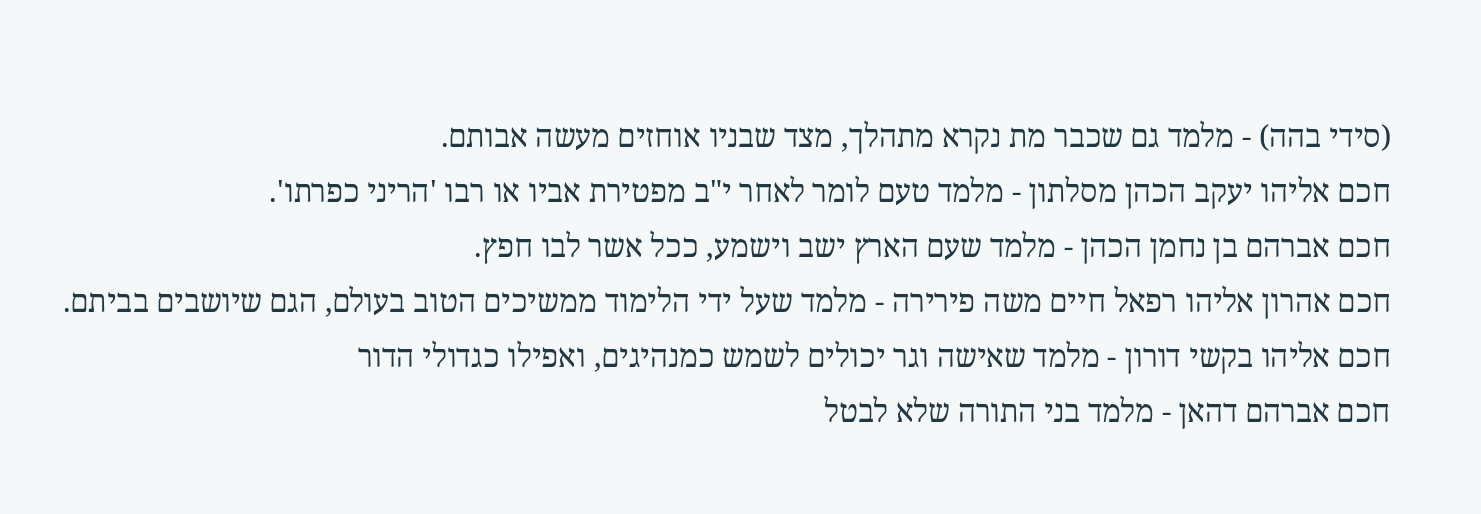(סידי בהה) - מלמד גם שכבר מת נקרא מתהלך, מצד שבניו אוחזים מעשה אבותם.
חכם אליהו יעקב הכהן מסלתון - מלמד טעם לומר לאחר י"ב מפטירת אביו או רבו 'הריני כפרתו'.
חכם אברהם בן נחמן הכהן - מלמד שעם הארץ ישב וישמע, ככל אשר לבו חפץ.
חכם אהרון אליהו רפאל חיים משה פירירה - מלמד שעל ידי הלימוד ממשיכים הטוב בעולם, הגם שיושבים בביתם.
חכם אליהו בקשי דורון - מלמד שאישה וגר יכולים לשמש כמנהיגים, ואפילו כגדולי הדור
חכם אברהם דהאן - מלמד בני התורה שלא לבטל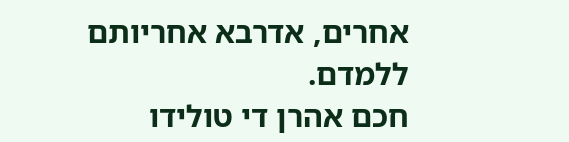אחרים, אדרבא אחריותם ללמדם.
חכם אהרן די טולידו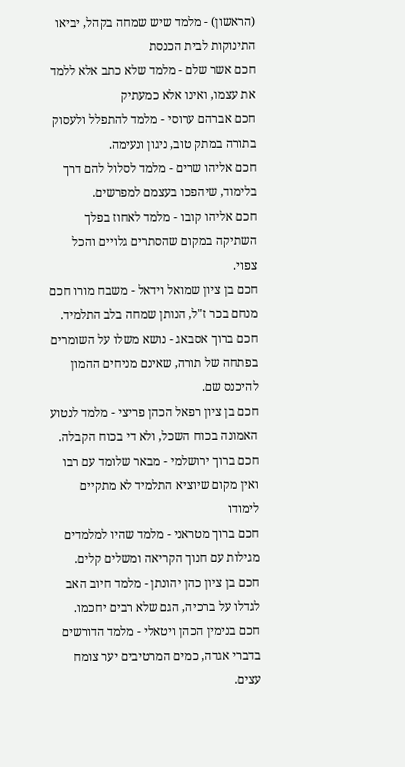(הראשון) - מלמד שיש שמחה בקהל, יביאו התינוקות לבית הכנסת
חכם אשר שלם - מלמד שלא כתב אלא ללמד את עצמו, ואינו אלא כמעתיק
חכם אברהם ערוסי - מלמד להתפלל ולעסוק בתורה במתק טוב, ניגון ונעימה.
חכם אליהו שרים - מלמד לסלול להם דרך בלימוד, שיהפכו בעצמם למפרשים.
חכם אליהו קובו - מלמד לאחוז בפלך השתיקה במקום שהסתרים גלויים והכל צפוי.
חכם בן ציון שמואל וידאל - משבח מורו חכם מנחם בכר ז"ל, הנותן שמחה בלב התלמיד.
חכם ברוך אסבאג - נושא משלו על השומרים בפתחה של תורה, שאינם מניחים ההמון להיכנס שם.
חכם בן ציון רפאל הכהן פריצי - מלמד לנטוע האמונה בכוח השכל, ולא די בכוח הקבלה.
חכם ברוך ירושלמי - מבאר שלומד עם רבו ואין מקום שיוציא התלמיד לא מתקיים לימודו
חכם ברוך מטראני - מלמד שהיו למלמדים מגילות עם חנוך הקריאה ומשלים קלים.
חכם בן ציון כהן יהונתן - מלמד חיוב האב לגדלו על ברכיה, הגם שלא רבים יחכמו.
חכם בנימין הכהן ויטאלי - מלמד הדורשים בדברי אגדה, כמים המרטיבים יער צומח עצים.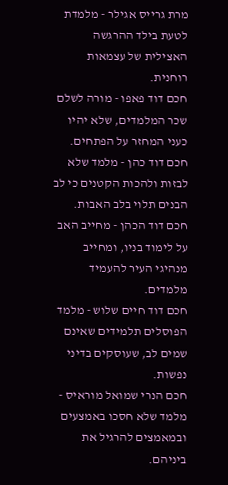מרת גרייס אגילר - מלמדת לטעת בילד ההרגשה האצילית של עצמאות רוחנית.
חכם דוד פאפו - מורה לשלם שכר המלמדים, שלא יהיו כעני המחזר על הפתחים.
חכם דוד כהן - מלמד שלא לבזות ולהכות הקטנים כי לב הבנים תלוי בלב האבות.
חכם דוד הכהן - מחייב האב על לימוד בניו, ומחייב מנהיגי העיר להעמיד מלמדים.
חכם דוד חיים שלוש - מלמד הפוסלים תלמידים שאינם שמים לב, שעוסקים בדיני נפשות.
חכם הנרי שמואל מוראיס - מלמד שלא חסכו באמצעים ובמאמצים להרגיל את ביניהם.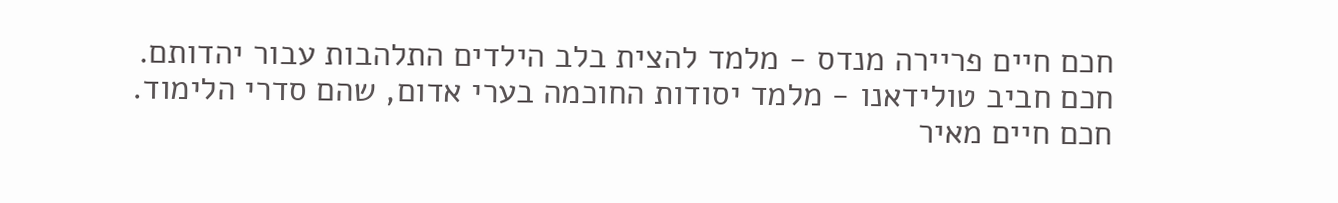חכם חיים פריירה מנדס - מלמד להצית בלב הילדים התלהבות עבור יהדותם.
חכם חביב טולידאנו - מלמד יסודות החוכמה בערי אדום, שהם סדרי הלימוד.
חכם חיים מאיר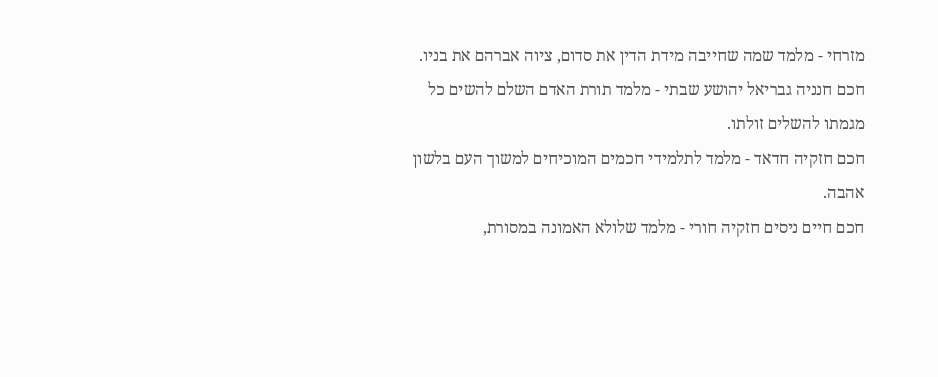מזרחי - מלמד שמה שחייבה מידת הדין את סדום, ציוה אברהם את בניו.
חכם חנניה גבריאל יהושע שבתי - מלמד תורת האדם השלם להשים כל מגמתו להשלים זולתו.
חכם חזקיה חדאד - מלמד לתלמידי חכמים המוכיחים למשוך העם בלשון אהבה.
חכם חיים ניסים חזקיה חורי - מלמד שלולא האמונה במסורת,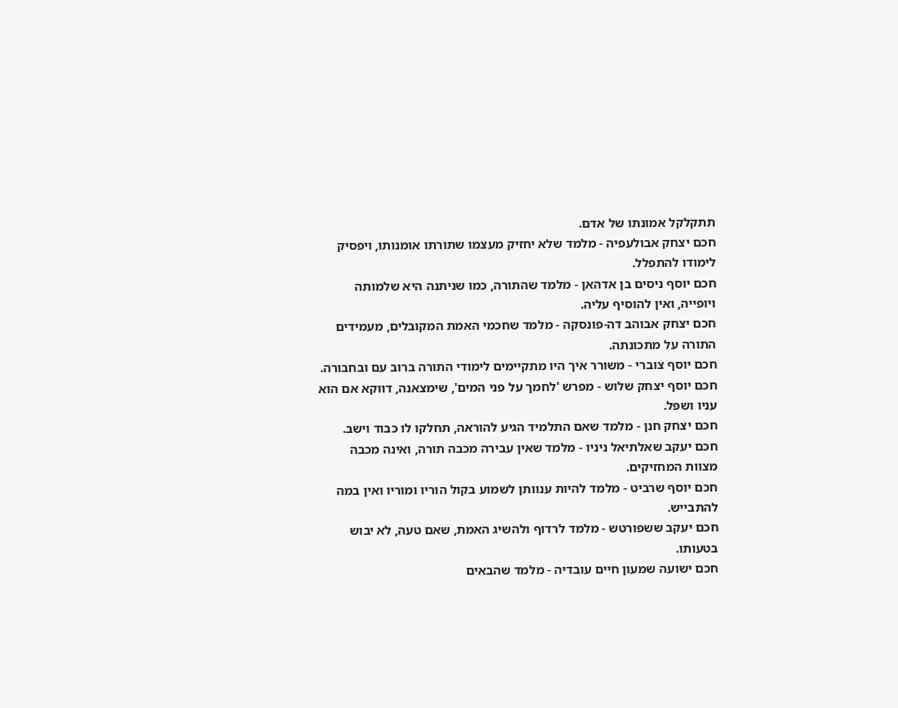תתקלקל אמונתו של אדם.
חכם יצחק אבולעפיה - מלמד שלא יחזיק מעצמו שתורתו אומנותו, ויפסיק לימודו להתפלל.
חכם יוסף ניסים בן אדהאן - מלמד שהתורה, כמו שניתנה היא שלמותה ויופייה, ואין להוסיף עליה.
חכם יצחק אבוהב דה-פונסקה - מלמד שחכמי האמת המקובלים, מעמידים התורה על מתכונתה.
חכם יוסף צוברי - משורר איך היו מתקיימים לימודי התורה ברוב עם ובחבורה.
חכם יוסף יצחק שלוש - מפרש 'לחמך על פני המים', שימצאנה, דווקא אם הוא עניו ושפל.
חכם יצחק חנן - מלמד שאם התלמיד הגיע להוראה, תחלקו לו כבוד וישב.
חכם יעקב שאלתיאל ניניו - מלמד שאין עבירה מכבה תורה, ואינה מכבה מצוות המחזיקים.
חכם יוסף שרביט - מלמד להיות ענוותן לשמוע בקול הוריו ומוריו ואין במה להתבייש.
חכם יעקב ששפורטש - מלמד לרדוף ולהשיג האמת, שאם טעה, לא יבוש בטעותו.
חכם ישועה שמעון חיים עובדיה - מלמד שהבאים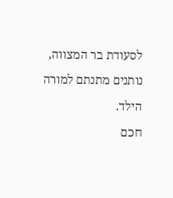לסעודת בר המצווה, נותנים מתנתם למורה הילד.
חכם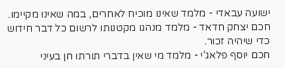ישועה עבאדי - מלמד שאינו מוכיח לאחרים, במה שאינו מקיימו.
חכם יצחק חדאד - מלמד מנהגו מקטנותו לרשום כל דבר חידוש כדי שיהיה זכור.
חכם יוסף פלאג'י - מלמד מי שאין בדברי תורתו חן בעיני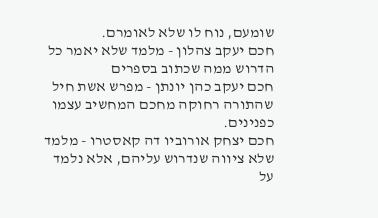שומעם, נוח לו שלא לאומרם.
חכם יעקב צהלון - מלמד שלא יאמר כל הדרוש ממה שכתוב בספרים
חכם יעקב כהן יונתן - מפרש אשת חיל שהתורה רחוקה מחכם המחשיב עצמו כפנינים.
חכם יצחק אורוביו דה קאסטרו - מלמד שלא ציווה שנדרוש עליהם, אלא נלמד על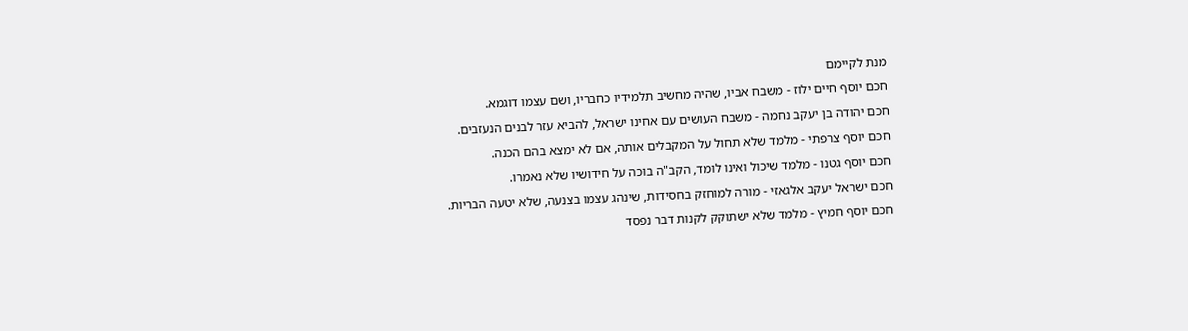מנת לקיימם
חכם יוסף חיים ילוז - משבח אביו, שהיה מחשיב תלמידיו כחבריו, ושם עצמו דוגמא.
חכם יהודה בן יעקב נחמה - משבח העושים עם אחינו ישראל, להביא עזר לבנים הנעזבים.
חכם יוסף צרפתי - מלמד שלא תחול על המקבלים אותה, אם לא ימצא בהם הכנה.
חכם יוסף גטנו - מלמד שיכול ואינו לומד, הקב"ה בוכה על חידושיו שלא נאמרו.
חכם ישראל יעקב אלגאזי - מורה למוחזק בחסידות, שינהג עצמו בצנעה, שלא יטעה הבריות.
חכם יוסף חמיץ - מלמד שלא ישתוקק לקנות דבר נפסד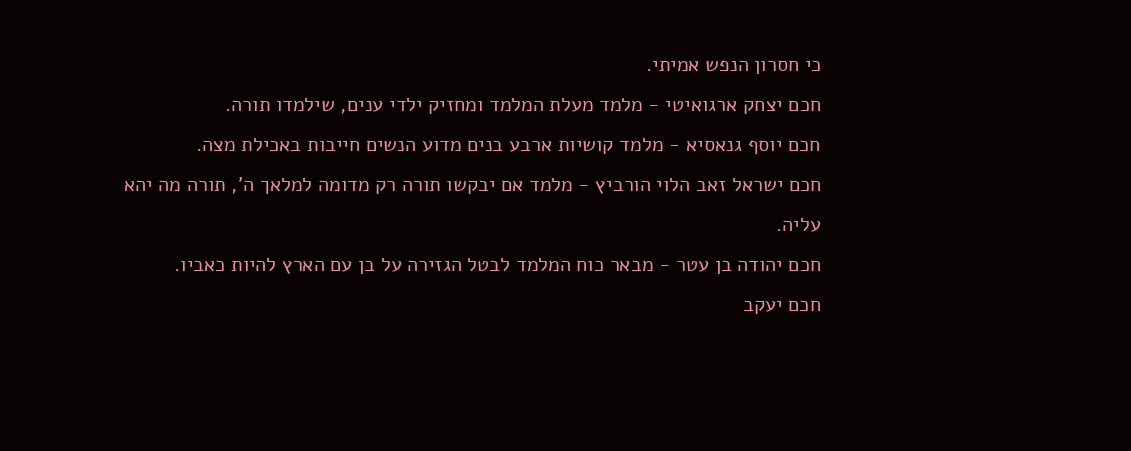כי חסרון הנפש אמיתי.
חכם יצחק ארגואיטי - מלמד מעלת המלמד ומחזיק ילדי ענים, שילמדו תורה.
חכם יוסף גנאסיא - מלמד קושיות ארבע בנים מדוע הנשים חייבות באכילת מצה.
חכם ישראל זאב הלוי הורביץ - מלמד אם יבקשו תורה רק מדומה למלאך ה', תורה מה יהא עליה.
חכם יהודה בן עטר - מבאר כוח המלמד לבטל הגזירה על בן עם הארץ להיות כאביו.
חכם יעקב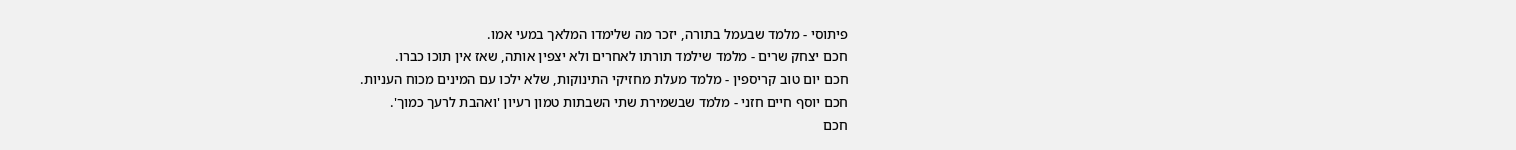פיתוסי - מלמד שבעמל בתורה, יזכר מה שלימדו המלאך במעי אמו.
חכם יצחק שרים - מלמד שילמד תורתו לאחרים ולא יצפין אותה, שאז אין תוכו כברו.
חכם יום טוב קריספין - מלמד מעלת מחזיקי התינוקות, שלא ילכו עם המינים מכוח העניות.
חכם יוסף חיים חזני - מלמד שבשמירת שתי השבתות טמון רעיון 'ואהבת לרעך כמוך'.
חכם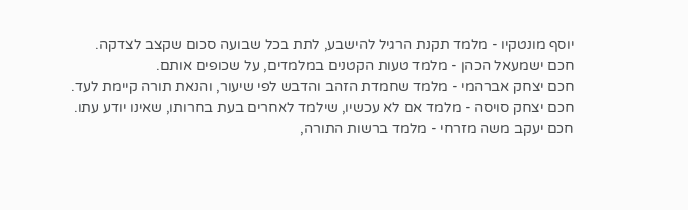יוסף מונטקיו - מלמד תקנת הרגיל להישבע, לתת בכל שבועה סכום שקצב לצדקה.
חכם ישמעאל הכהן - מלמד טעות הקטנים במלמדים, על שכופים אותם.
חכם יצחק אברהמי - מלמד שחמדת הזהב והדבש לפי שיעור, והנאת תורה קיימת לעד.
חכם יצחק סויסה - מלמד אם לא עכשיו, שילמד לאחרים בעת בחרותו, שאינו יודע עתו.
חכם יעקב משה מזרחי - מלמד ברשות התורה,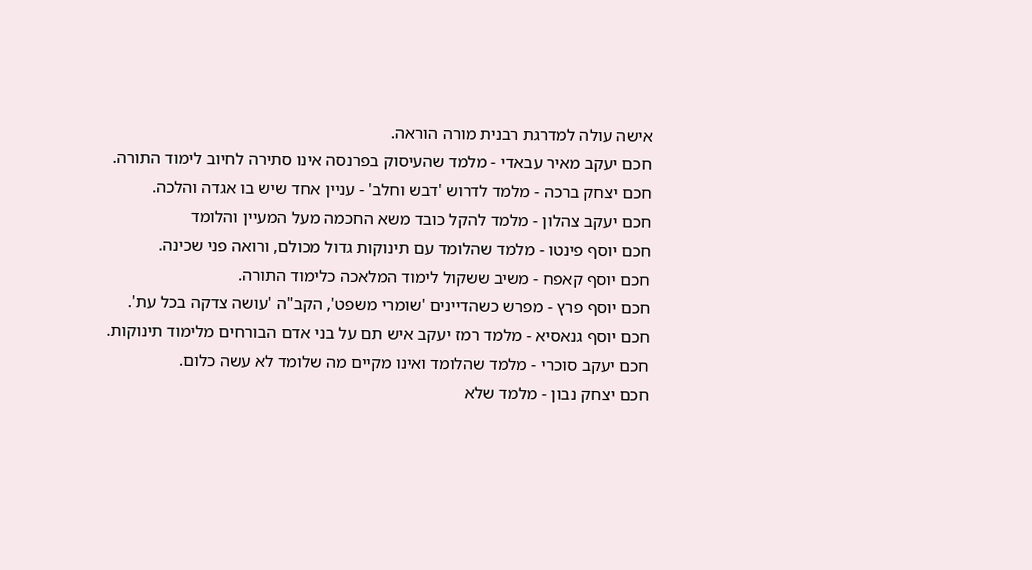אישה עולה למדרגת רבנית מורה הוראה.
חכם יעקב מאיר עבאדי - מלמד שהעיסוק בפרנסה אינו סתירה לחיוב לימוד התורה.
חכם יצחק ברכה - מלמד לדרוש 'דבש וחלב' - עניין אחד שיש בו אגדה והלכה.
חכם יעקב צהלון - מלמד להקל כובד משא החכמה מעל המעיין והלומד
חכם יוסף פינטו - מלמד שהלומד עם תינוקות גדול מכולם, ורואה פני שכינה.
חכם יוסף קאפח - משיב ששקול לימוד המלאכה כלימוד התורה.
חכם יוסף פרץ - מפרש כשהדיינים 'שומרי משפט', הקב"ה 'עושה צדקה בכל עת'.
חכם יוסף גנאסיא - מלמד רמז יעקב איש תם על בני אדם הבורחים מלימוד תינוקות.
חכם יעקב סוכרי - מלמד שהלומד ואינו מקיים מה שלומד לא עשה כלום.
חכם יצחק נבון - מלמד שלא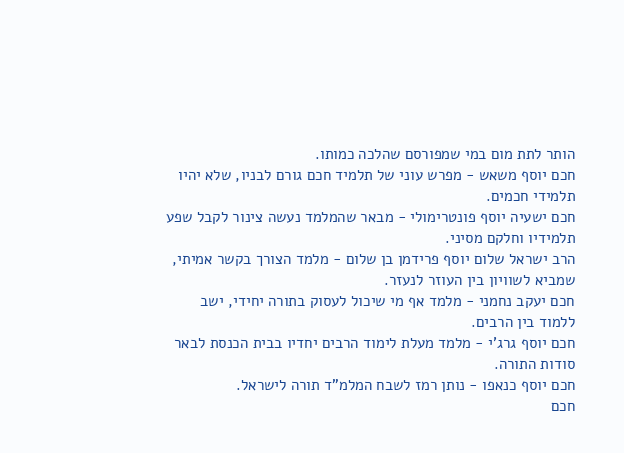הותר לתת מום במי שמפורסם שהלכה כמותו.
חכם יוסף משאש - מפרש עוני של תלמיד חכם גורם לבניו, שלא יהיו תלמידי חכמים.
חכם ישעיה יוסף פונטרימולי - מבאר שהמלמד נעשה צינור לקבל שפע תלמידיו וחלקם מסיני.
הרב ישראל שלום יוסף פרידמן בן שלום - מלמד הצורך בקשר אמיתי, שמביא לשוויון בין העוזר לנעזר.
חכם יעקב נחמני - מלמד אף מי שיכול לעסוק בתורה יחידי, ישב ללמוד בין הרבים.
חכם יוסף גרג'י - מלמד מעלת לימוד הרבים יחדיו בבית הכנסת לבאר סודות התורה.
חכם יוסף כנאפו - נותן רמז לשבח המלמ"ד תורה לישראל.
חכם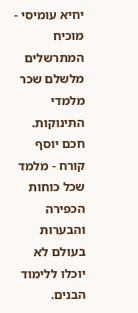יחיא עומיסי - מוכיח המתרשלים מלשלם שכר מלמדי התינוקות.
חכם יוסף קורח - מלמד שכל כוחות הכפירה והבערות בעולם לא יוכלו ללימוד הבנים.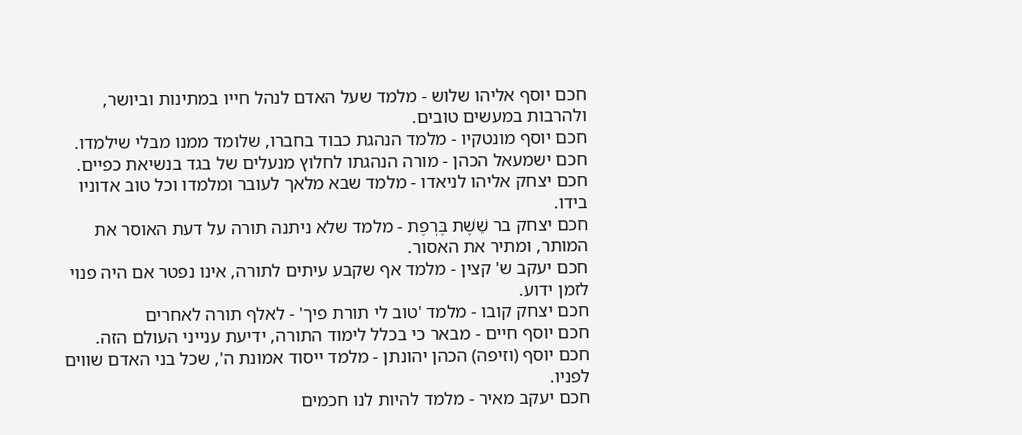חכם יוסף אליהו שלוש - מלמד שעל האדם לנהל חייו במתינות וביושר, ולהרבות במעשים טובים.
חכם יוסף מונטקיו - מלמד הנהגת כבוד בחברו, שלומד ממנו מבלי שילמדו.
חכם ישמעאל הכהן - מורה הנהגתו לחלוץ מנעלים של בגד בנשיאת כפיים.
חכם יצחק אליהו לניאדו - מלמד שבא מלאך לעובר ומלמדו וכל טוב אדוניו בידו.
חכם יצחק בר שֵׁשֶׁת בֶּרְפֶת - מלמד שלא ניתנה תורה על דעת האוסר את המותר, ומתיר את האסור.
חכם יעקב ש' קצין - מלמד אף שקבע עיתים לתורה, אינו נפטר אם היה פנוי לזמן ידוע.
חכם יצחק קובו - מלמד 'טוב לי תורת פיך' - לאלף תורה לאחרים
חכם יוסף חיים - מבאר כי בכלל לימוד התורה, ידיעת ענייני העולם הזה.
חכם יוסף (וזיפה) הכהן יהונתן - מלמד ייסוד אמונת ה', שכל בני האדם שווים לפניו.
חכם יעקב מאיר - מלמד להיות לנו חכמים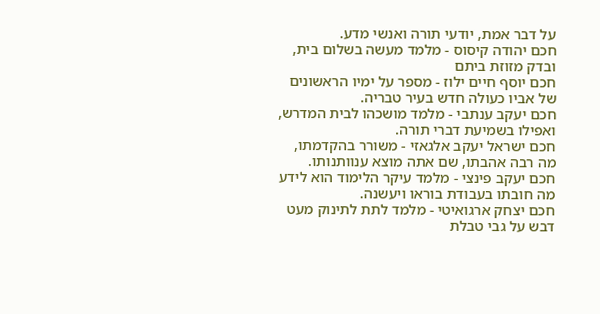על דבר אמת, יודעי תורה ואנשי מדע.
חכם יהודה קיסוס - מלמד מעשה בשלום בית, ובדק מזוזת ביתם
חכם יוסף חיים ילוז - מספר על ימיו הראשונים של אביו כעולה חדש בעיר טבריה.
חכם יעקב ענתבי - מלמד מושכהו לבית המדרש, ואפילו בשמיעת דברי תורה.
חכם ישראל יעקב אלגאזי - משורר בהקדמתו, מה רבה אהבתו, שם אתה מוצא ענוותנותו.
חכם יעקב פינצי - מלמד עיקר הלימוד הוא לידע מה חובתו בעבודת בוראו ויעשנה.
חכם יצחק ארגואיטי - מלמד לתת לתינוק מעט דבש על גבי טבלת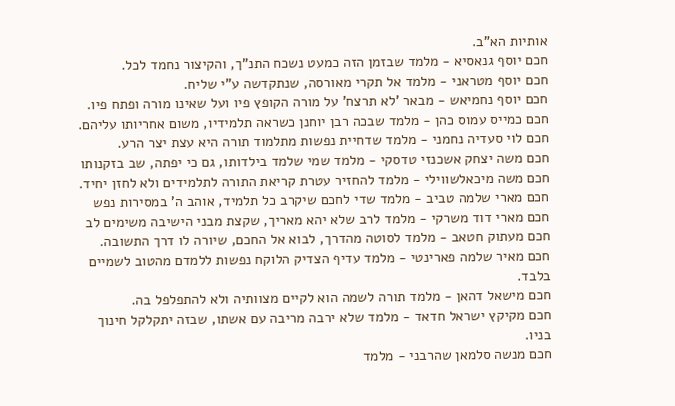אותיות הא"ב.
חכם יוסף גנאסיא - מלמד שבזמן הזה כמעט נשכח התנ"ך, והקיצור נחמד לכל.
חכם יוסף מטראני - מלמד אל תקרי מאורסה, שנתקדשה ע"י שליח.
חכם יוסף נחמיאש - מבאר 'לא תרצח' על מורה הקופץ פיו ועל שאינו מורה ופתח פיו.
חכם כמייס עמוס כהן - מלמד שבכה רבן יוחנן כשראה תלמידיו, משום אחריותו עליהם.
חכם לוי סעדיה נחמני - מלמד שדחיית נפשות מתלמוד תורה היא עצת יצר הרע.
חכם משה יצחק אשכנזי טדסקי - מלמד שמי שלמד בילדותו, גם כי יפתה, שב בזקנותו
חכם משה מיכאלשווילי - מלמד להחזיר עטרת קריאת התורה לתלמידים ולא לחזן יחיד.
חכם מארי שלמה טביב - מלמד שדי לחכם שיקרב כל תלמיד, אוהב ה' במסירות נפש
חכם מארי דוד משרקי - מלמד לרב שלא יהא מאריך, שקצת מבני הישיבה משימים לב
חכם מעתוק חטאב - מלמד לסוטה מהדרך, לבוא אל החכם, שיורה לו דרך התשובה.
חכם מאיר שלמה פארינטי - מלמד עדיף הצדיק הלוקח נפשות ללמדם מהטוב לשמיים בלבד.
חכם מישאל דהאן - מלמד תורה לשמה הוא לקיים מצוותיה ולא להתפלפל בה.
חכם מקיקץ ישראל חדאד - מלמד שלא ירבה מריבה עם אשתו, שבזה יתקלקל חינוך בניו.
חכם מנשה סלמאן שהרבני - מלמד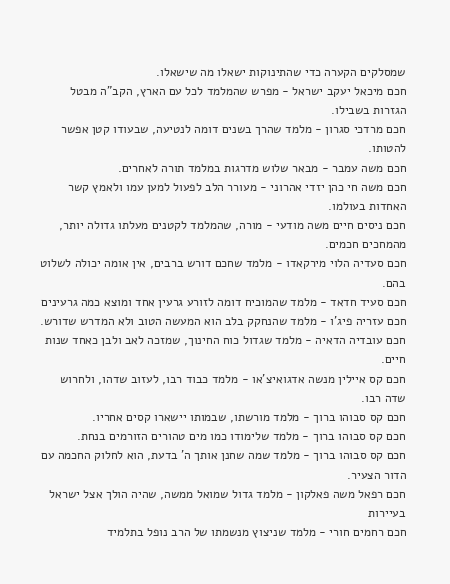שמסלקים הקערה כדי שהתינוקות ישאלו מה שישאלו.
חכם מיכאל יעקב ישראל - מפרש שהמלמד לכל עם הארץ, הקב"ה מבטל הגזרות בשבילו.
חכם מרדכי סגרון - מלמד שהרך בשנים דומה לנטיעה, שבעודו קטן אפשר להטותו.
חכם משה עמבר - מבאר שלוש מדרגות במלמד תורה לאחרים.
חכם משה חי כהן יזדי אהרוני - מעורר הלב לפעול למען עמו ולאמץ קשר האחדות בעולמו.
חכם ניסים חיים משה מודעי - מורה, שהמלמד לקטנים מעלתו גדולה יותר, מהמחכים חכמים.
חכם סעדיה הלוי מירקאדו - מלמד שחכם דורש ברבים, אין אומה יכולה לשלוט בהם.
חכם סעיד חדאד - מלמד שהמוכיח דומה לזורע גרעין אחד ומוצא כמה גרעינים
חכם עזריה פיג'ו - מלמד שהנחקק בלב הוא המעשה הטוב ולא המדרש שדורש.
חכם עובדיה הדאיה - מלמד שגדול כוח החינוך, שמזכה לאב ולבן כאחד שנות חיים.
חכם קס איילין מנשה אדגואיצ'או - מלמד כבוד רבו, לעזוב שדהו, ולחרוש שדה רבו.
חכם קס סבוהו ברוך - מלמד מורשתו, שבמותו יישארו קסים אחריו.
חכם קס סבוהו ברוך - מלמד שלימודו כמו מים טהורים הזורמים בנחת.
חכם קס סבוהו ברוך - מלמד שמה שחנן אותך ה' בדעת, הוא לחלוק החכמה עם הדור הצעיר.
חכם רפאל משה פאלקון - מלמד גדול שמואל ממשה, שהיה הולך אצל ישראל בעיירות
חכם רחמים חורי - מלמד שניצוץ מנשמתו של הרב נופל בתלמיד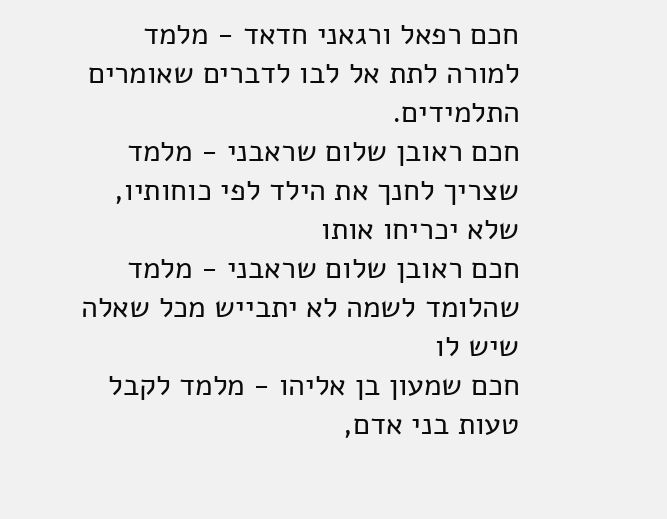חכם רפאל ורגאני חדאד - מלמד למורה לתת אל לבו לדברים שאומרים התלמידים.
חכם ראובן שלום שראבני - מלמד שצריך לחנך את הילד לפי כוחותיו, שלא יכריחו אותו
חכם ראובן שלום שראבני - מלמד שהלומד לשמה לא יתבייש מכל שאלה שיש לו
חכם שמעון בן אליהו - מלמד לקבל טעות בני אדם,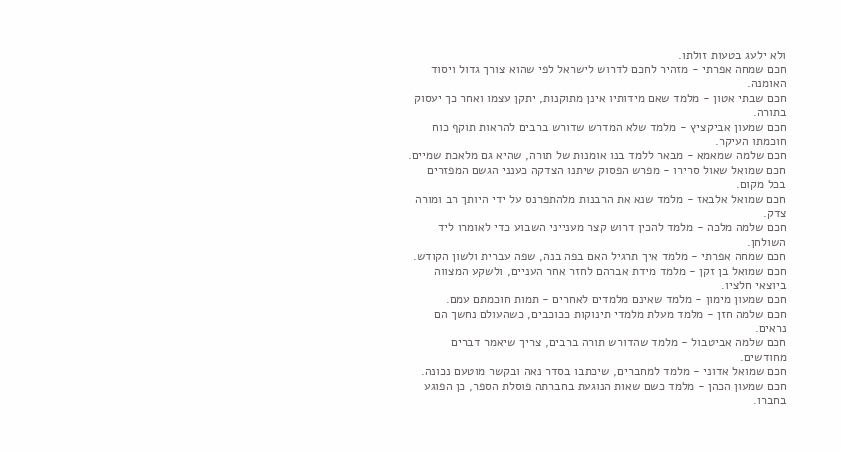ולא ילעג בטעות זולתו.
חכם שמחה אפרתי - מזהיר לחכם לדרוש לישראל לפי שהוא צורך גדול ויסוד האומנה.
חכם שבתי אטון - מלמד שאם מידותיו אינן מתוקנות, יתקן עצמו ואחר כך יעסוק בתורה.
חכם שמעון אביקציץ - מלמד שלא המדרש שדורש ברבים להראות תוקף כוח חוכמתו העיקר.
חכם שלמה שמאמא - מבאר ללמד בנו אומנות של תורה, שהיא גם מלאכת שמיים.
חכם שמואל שאול סרירו - מפרש הפסוק שיתנו הצדקה כענני הגשם המפזרים בכל מקום.
חכם שמואל אלבאז - מלמד שנא את הרבנות מלהתפרנס על ידי היותך רב ומורה צדק.
חכם שלמה מלכה - מלמד להכין דרוש קצר מענייני השבוע כדי לאומרו ליד השולחן.
חכם שמחה אפרתי - מלמד איך תרגיל האם בפה בנה, שפה עברית ולשון הקודש.
חכם שמואל בן זקן - מלמד מידת אברהם לחזר אחר העניים, ולשקע המצווה ביוצאי חלציו.
חכם שמעון מימון - מלמד שאינם מלמדים לאחרים - תמות חוכמתם עמם.
חכם שלמה חזן - מלמד מעלת מלמדי תינוקות ככוכבים, כשהעולם נחשך הם נראים.
חכם שלמה אביטבול - מלמד שהדורש תורה ברבים, צריך שיאמר דברים מחודשים.
חכם שמואל אדוני - מלמד למחברים, שיכתבו בסדר נאה ובקשר מוטעם נכונה.
חכם שמעון הכהן - מלמד כשם שאות הנוגעת בחברתה פוסלת הספר, כן הפוגע בחברו.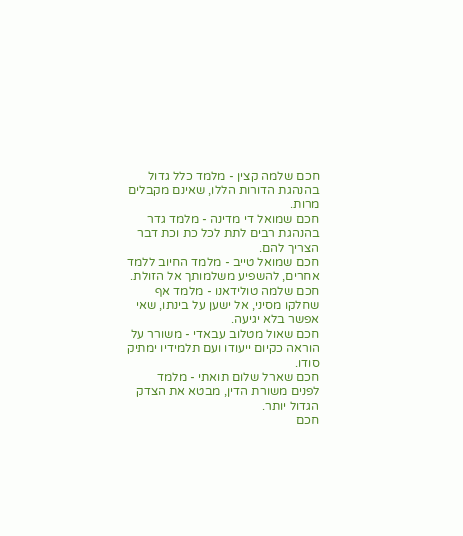חכם שלמה קצין - מלמד כלל גדול בהנהגת הדורות הללו, שאינם מקבלים מרות.
חכם שמואל די מדינה - מלמד גדר בהנהגת רבים לתת לכל כת וכת דבר הצריך להם.
חכם שמואל טייב - מלמד החיוב ללמד אחרים, להשפיע משלמותך אל הזולת.
חכם שלמה טולידאנו - מלמד אף שחלקו מסיני, אל ישען על בינתו, שאי אפשר בלא יגיעה.
חכם שאול מטלוב עבאדי - משורר על הוראה כקיום ייעודו ועם תלמידיו ימתיק סודו.
חכם שארל שלום תואתי - מלמד לפנים משורת הדין, מבטא את הצדק הגדול יותר.
חכם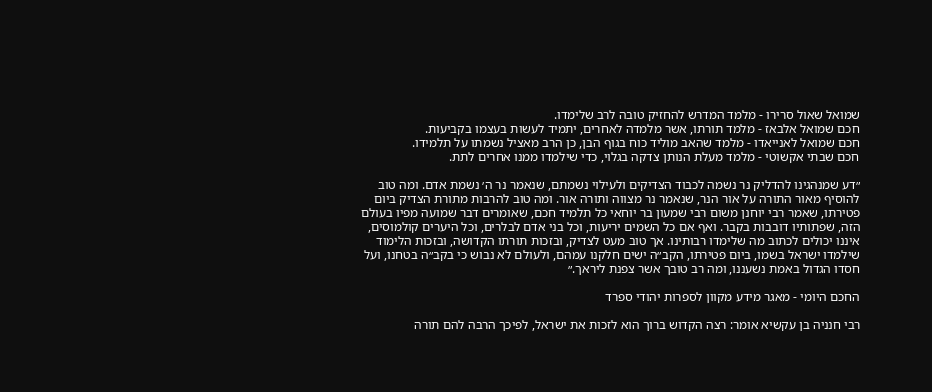שמואל שאול סרירו - מלמד המדרש להחזיק טובה לרב שלימדו.
חכם שמואל אלבאז - מלמד תורתו, אשר מלמדה לאחרים, יתמיד לעשות בעצמו בקביעות.
חכם שמואל לאנייאדו - מלמד שהאב מוליד כוח בגוף הבן, כן הרב מאציל נשמתו על תלמידו.
חכם שבתי אקשוטי - מלמד מעלת הנותן צדקה בגלוי, כדי שילמדו ממנו אחרים לתת.

״דע שמנהגינו להדליק נר נשמה לכבוד הצדיקים ולעילוי נשמתם, שנאמר נר ה׳ נשמת אדם. ומה טוב להוסיף מאור התורה על אור הנר, שנאמר נר מצווה ותורה אור. ומה טוב להרבות מתורת הצדיק ביום פטירתו, שאמר רבי יוחנן משום רבי שמעון בר יוחאי כל תלמיד חכם, שאומרים דבר שמועה מפיו בעולם הזה, שפתותיו דובבות בקבר. ואף אם כל השמים יריעות, וכל בני אדם לבלרים, וכל היערים קולמוסים, איננו יכולים לכתוב מה שלימדו רבותינו. אך טוב מעט לצדיק, ובזכות תורתו הקדושה, ובזכות הלימוד שילמדו ישראל בשמו, ביום פטירתו, הקב״ה ישים חלקנו עמהם, ולעולם לא נבוש כי בקב״ה בטחנו, ועל חסדו הגדול באמת נשעננו, ומה רב טובך אשר צפנת ליראך.״

החכם היומי - מאגר מידע מקוון לספרות יהודי ספרד

רבי חנניה בן עקשיא אומר: רצה הקדוש ברוך הוא לזכות את ישראל, לפיכך הרבה להם תורה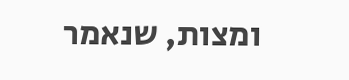ומצות, שנאמר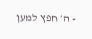- ה׳ חפץ למען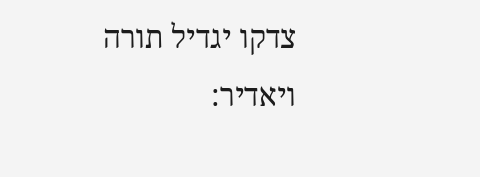צדקו יגדיל תורה ויאדיר: